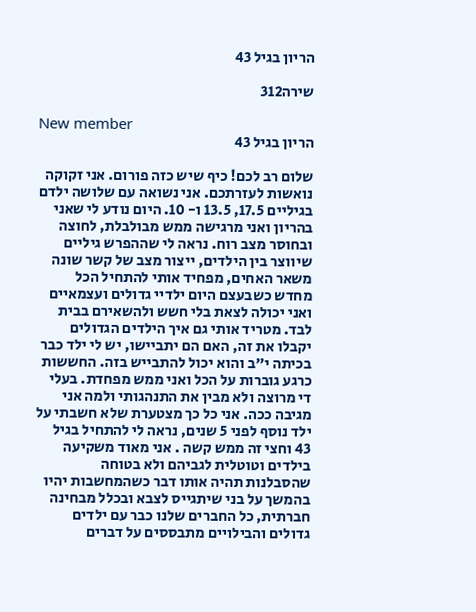הריון בגיל 43

שירה312

New member
הריון בגיל 43

שלום רב לכם! כיף שיש כזה פורום. אני זקוקה נואשות לעזרתכם. אני נשואה עם שלושה ילדם בגיליים 17.5, 13.5 ו- 10. היום נודע לי שאני בהריון ואני מרגישה ממש מבולבלת, לחוצה ובחוסר מצב רוח. נראה לי שההפרש גיליים שיווצר בין הילדים, ייצור מצב של קשר שונה משאר האחים, מפחיד אותי להתחיל הכל מחדש כשבעצם היום ילדיי גדולים ועצמאיים ואני יכולה לצאת בלי חשש ולהשאירם בבית לבד. מטריד אותי גם איך הילדים הגדולים יקבלו את זה, האם הם יתביישו, יש לי ילד כבר בכיתה י"ב והוא יכול להתבייש בזה. החששות כרגע גוברות על הכל ואני ממש מפחדת. בעלי די מרוצה ולא מבין את התנהגותי ולמה אני מגיבה ככה. אני כל כך מצטערת שלא חשבתי על ילד נוסף לפני 5 שנים, נראה לי להתחיל בגיל 43 וחצי זה ממש קשה . אני מאוד משקיעה בילדים וטוטלית לגביהם ולא בטוחה שהסבלנות תהיה אותו דבר כשהמחשבות יהיו בהמשך על בני שיתגייס לצבא ובכלל מבחינה חברתית, כל החברים שלנו כבר עם ילדים גדולים והבילויים מתבססים על דברים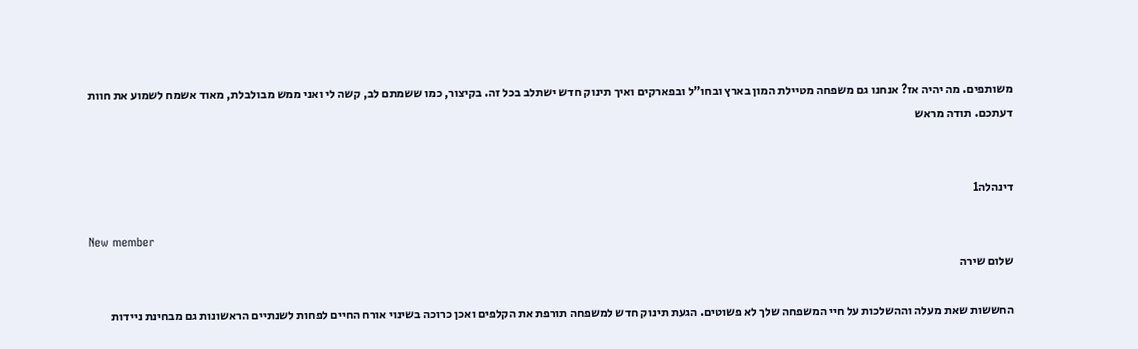משותפים. מה יהיה אז? אנחנו גם משפחה מטיילת המון בארץ ובחו"ל ובפארקים ואיך תינוק חדש ישתלב בכל זה. בקיצור, כמו ששמתם לב, קשה לי ואני ממש מבולבלת, מאוד אשמח לשמוע את חוות דעתכם. תודה מראש


דינהלה1

New member
שלום שירה

החששות שאת מעלה וההשלכות על חיי המשפחה שלך לא פשוטים. הגעת תינוק חדש למשפחה תורפת את הקלפים ואכן כרוכה בשינוי אורח החיים לפחות לשנתיים הראשונות גם מבחינת ניידות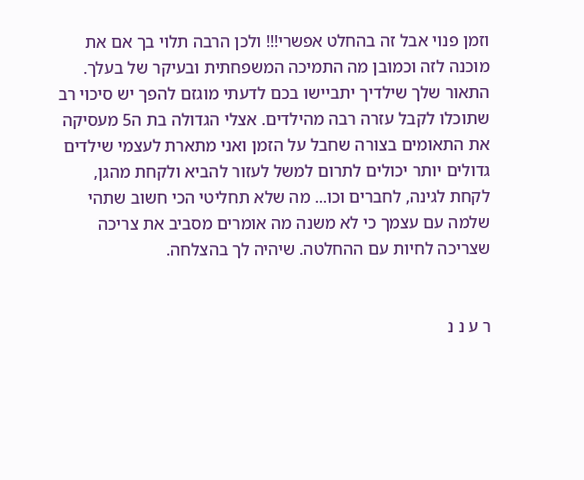וזמן פנוי אבל זה בהחלט אפשרי!!! ולכן הרבה תלוי בך אם את מוכנה לזה וכמובן מה התמיכה המשפחתית ובעיקר של בעלך. התאור שלך שילדיך יתביישו בכם לדעתי מוגזם להפך יש סיכוי רב שתוכלו לקבל עזרה רבה מהילדים. אצלי הגדולה בת ה5 מעסיקה את התאומים בצורה שחבל על הזמן ואני מתארת לעצמי שילדים גדולים יותר יכולים לתרום למשל לעזור להביא ולקחת מהגן, לקחת לגינה, לחברים וכו... מה שלא תחליטי הכי חשוב שתהי שלמה עם עצמך כי לא משנה מה אומרים מסביב את צריכה שצריכה לחיות עם ההחלטה. שיהיה לך בהצלחה.


ר ע נ נ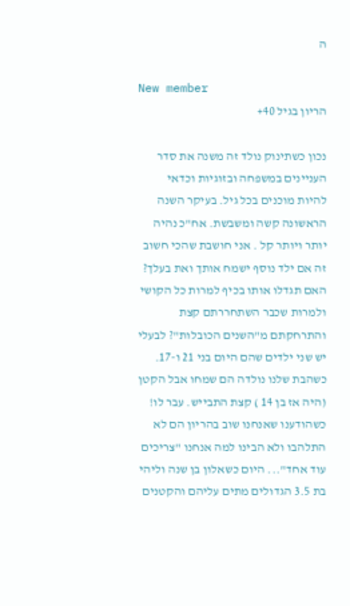ה

New member
הריון בגיל 40+

נכון כשתינוק נולד זה משנה את סדר העניינים במשפחה ובזוגיות וכדאי להיות מוכנים בכל גיל. בעיקר השנה הראשונה קשה ומשבשת. אח"כ נהיה יותר ויותר קל . אני חושבת שהכי חשוב זה אם ילד נוסף ישמח אותך ואת בעלך? האם תגדלו אותו בכיף למרות כל הקושי ולמרות שכבר השתחררתם קצת והתרחקתם מ"השנים הכובלות"? לבעלי יש שני ילדים שהם היום בני 21 ו-17. כשהבת שלנו נולדה הם שמחו אבל הקטן (היה אז בן 14 ) קצת התבייש. עבר לו! כשהודענו שאנחנו שוב בהריון הם לא התלהבו ולא הבינו למה אנחנו "צריכים עוד אחד"... היום כשאלון בן שנה וליהי בת 3.5 הגדולים מתים עליהם והקטנים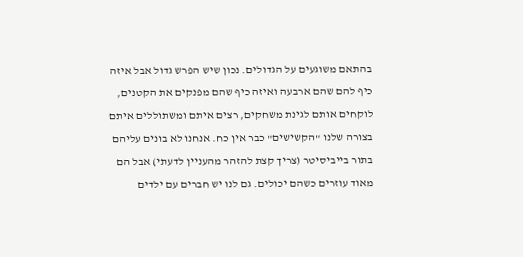בהתאם משוגעים על הגדולים. נכון שיש הפרש גדול אבל איזה כיף להם שהם ארבעה ואיזה כיף שהם מפנקים את הקטנים, לוקחים אותם לגינת משחקים, רצים איתם ומשתוללים איתם בצורה שלנו "הקשישים" כבר אין כח. אנחנו לא בונים עליהם בתור בייביסיטר (צריך קצת להזהר מהעניין לדעתי) אבל הם מאוד עוזרים כשהם יכולים. גם לנו יש חברים עם ילדים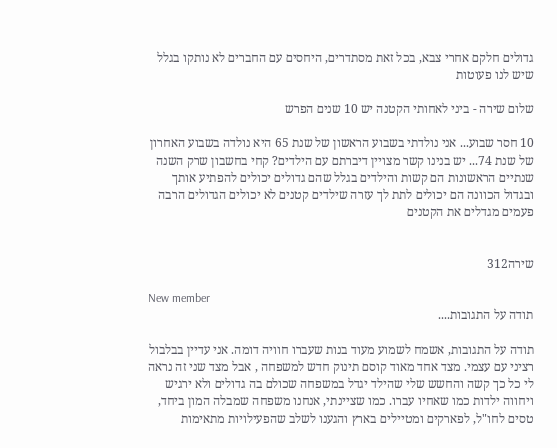גדולים חלקם אחרי צבא, בכל זאת מסתדרים, היחסים עם החברים לא נותקו בגלל שיש לנו פעוטות

שלום שירה - ביני לאחותי הקטנה יש 10 שנים הפרש

10 חסר שבוע... אני נולדתי בשבוע הראשון של שנת 65 היא נולדה בשבוע האחרון של שנת 74... יש בנינו קשר מצויין דיברתם עם הילדים? קחי בחשבון שרק השנה שנתיים הראשונות הם קשות והילדים בגלל שהם גדולים יכולים להפתיע אותך ובגדול הכוונה הם יכולים לתת לך עזרה שילדים קטנים לא יכולים הגדולים הרבה פעמים מגדלים את הקטנים


שירה312

New member
תודה על התגובות....

תודה על התגובות, אשמח לשמוע מעוד בנות שעברו חוויה דומה. אני עדיין בבלבול רציני עם עצמי. מצד אחד מאוד קוסם תינוק חדש למשפחה , אבל מצד שני זה נראה לי כל כך קשה והחשש שלי שהילד יגדל במשפחה שכולם בה גדולים ולא ירגיש ויחווה ילדות כמו שאחיו עברו. כמו שציינתי, אנחנו משפחה שמבלה המון ביחד, טסים לחו"ל, לפארקים ומטיילים בארץ והגענו לשלב שהפעילויות מתאימות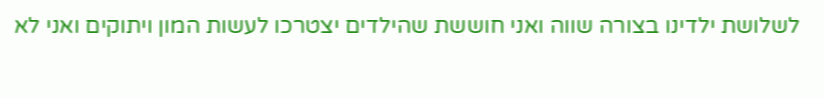לשלושת ילדינו בצורה שווה ואני חוששת שהילדים יצטרכו לעשות המון ויתוקים ואני לא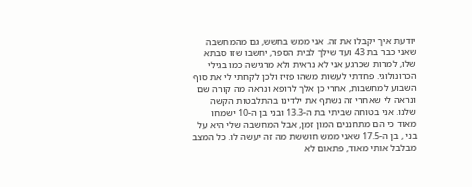יודעת איך יקבלו את זה. אני ממש בחשש, גם מהמחשבה שאני כבר בת 43 ועד שילך לבית הספר, יחשבו שזו סבתא שלו, למרות שכרגע אני לא נראית ולא מרגישה כמו בגילי הכרונולוגי. פחדתי לעשות משהו פזיז ולכן לקחתי לי את סוף השבוע למחשבות, אחרי כן אלך לרופא ונראה מה קורה שם ונראה לי שאחרי זה נשתף את ילדינו בהתלבטות הקשה שלנו. אני בטוחה שביתי בת ה-13.3 ובני בן ה-10 ישמחו מאוד כי הם מתחננים המון זמן, אבל המחשבה שלי היא על בני , בן ה-17.5 שאני ממש חוששת מה זה יעשה לו. כל המצב מבלבל אותי מאוד, פתאום לא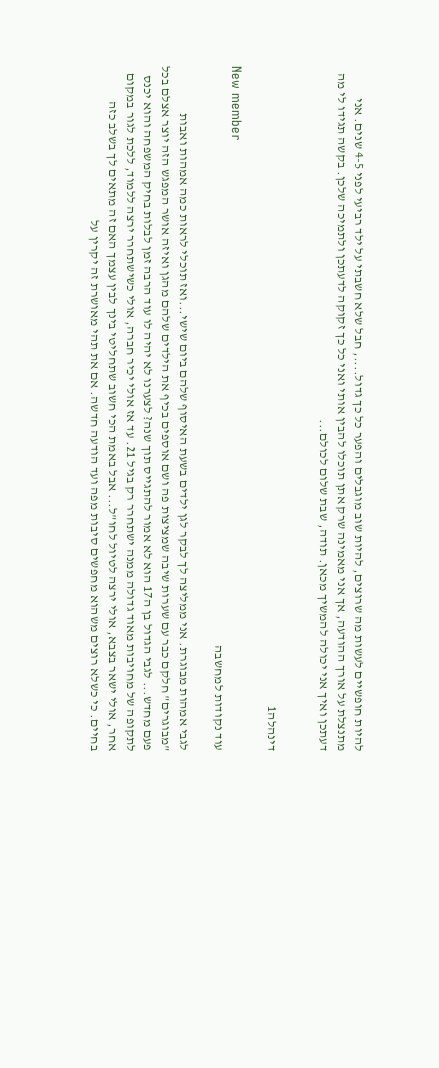להיות חופשיים לעשות מה שרוצים, להיות שוב מוגבלים והפער כל כך גדול...., חבל שלא חשבתי על ילד רביעי לפני 4-5 שנים. אני מתנצלת על אורך ההודעה, אך אני מאמינה שרק אתן תוכלו להבין אותי ואני כל כך זקוקה לדעתכן ולתמיכה שלכן. בקשה תגידו לי מה דעתכן ואיך אני יכולה להמשיך מכאן. תודה, שבת שלום לכולם...


דינהלה1

New member
עוד נקודות למחשבה

לגבי אמהות מבוגרת. אני ממליצה לך לבקר לגן ילדים בשעת האיסוף שלהם ביום שישי...ואז תוכלי לראות כמה אמהות ואבות "מבוגרים" חלקם כבר עם שערות שיבה שמציצות פה ושם אוספים בכיף את הילדים שלהם מהגן ואיזה אושר המפגש הזה יוצר אצלם בכל פעם מחדש... לגבי הגדול בן ה17 הוא לא אמור להתגייס תוך שנה? לצערנו לא יהיה לו עוד הרבה זמן לבלות בחיק המשפחה והוא יכנס לתקופה של מחויבות מאוד גדולה ממנה ישתחרר רק בגיל 21. עד אז אולי יכיר חברה, אולי כשישתחרר ירצה ללמוד, ללכת לגור במקום אחר, אולי ישאר בצבא, אולי ירצה לטיול לחו"ל... אבל באמת הכי חשוב שתחליטי בינך לבין עצמך האם זה מתאים לך בשלב כזה בחיים. כי כשלא רוצים משהוא מחפשים סיבות מפה ועד הודעה חדשה. אם את תהי מאושרת זה יקרין על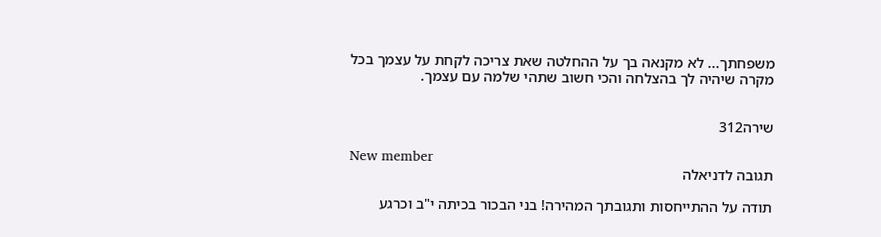משפחתך... לא מקנאה בך על ההחלטה שאת צריכה לקחת על עצמך בכל מקרה שיהיה לך בהצלחה והכי חשוב שתהי שלמה עם עצמך.


שירה312

New member
תגובה לדניאלה

תודה על ההתייחסות ותגובתך המהירה! בני הבכור בכיתה י"ב וכרגע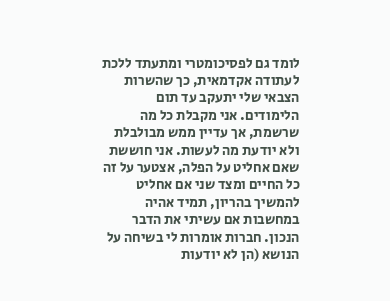לומד גם לפסיכומטרי ומתעתד ללכת לעתודה אקדמאית, כך שהשרות הצבאי שלי יתעקב עד תום הלימודים. אני מקבלת כל מה שרשמת, אך עדיין ממש מבולבלת ולא יודעת מה לעשות. אני חוששת שאם אחליט על הפלה, אצטער על זה כל החיים ומצד שני אם אחליט להמשיך בהריון, תמיד אהיה במחשבות אם עשיתי את הדבר הנכון. חברות אומרות לי בשיחה על הנושא (הן לא יודעות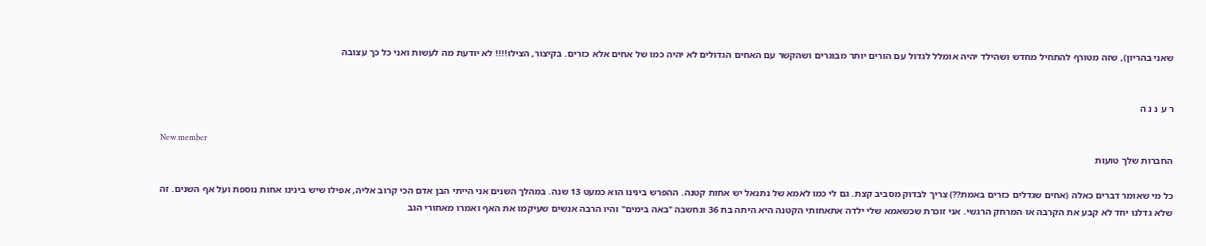שאני בהריון), שזה מטורף להתחיל מחדש ושהילד יהיה אומלל לגדול עם הורים יותר מבוגרים ושהקשר עם האחים הגדולים לא יהיה כמו של אחים אלא כזרים. בקיצור, הצילו!!!! לא יודעת מה לעשות ואני כל כך עצובה


ר ע נ נ ה

New member
החברות שלך טועות

כל מי שאומר דברים כאלה (אחים שגדלים כזרים באמת??) צריך לבדוק מסביב קצת. גם לי כמו לאמא של נתנאל יש אחות קטנה. ההפרש בינינו הוא כמעט 13 שנה. במהלך השנים אני הייתי הבן אדם הכי קרוב אליה, אפילו שיש בינינו אחות נוספת ועל אף השנים. זה שלא גדלנו יחד לא קבע את הקרבה או המרחק הרגשי. אני זוכרת שכשאמא שלי ילדה אתאחותי הקטנה היא היתה בת 36 ונחשבה "באה בימים" והיו הרבה אנשים שעיקמו את האף ואמרו מאחורי הגב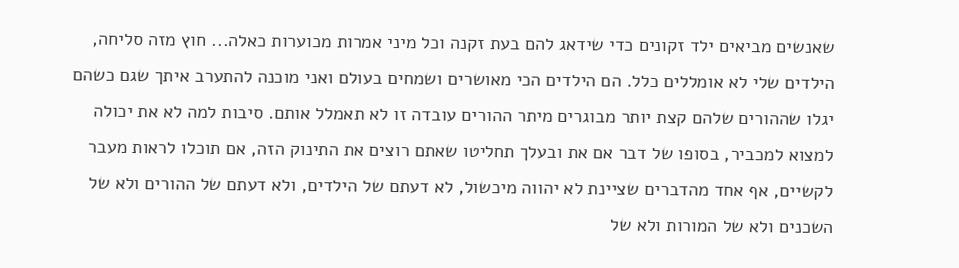שאנשים מביאים ילד זקונים כדי שידאג להם בעת זקנה וכל מיני אמרות מכוערות כאלה... חוץ מזה סליחה, הילדים שלי לא אומללים כלל. הם הילדים הכי מאושרים ושמחים בעולם ואני מוכנה להתערב איתך שגם כשהם יגלו שההורים שלהם קצת יותר מבוגרים מיתר ההורים עובדה זו לא תאמלל אותם. סיבות למה לא את יכולה למצוא למכביר, בסופו של דבר אם את ובעלך תחליטו שאתם רוצים את התינוק הזה, אם תוכלו לראות מעבר לקשיים, אף אחד מהדברים שציינת לא יהווה מיכשול, לא דעתם של הילדים, ולא דעתם של ההורים ולא של השכנים ולא של המורות ולא של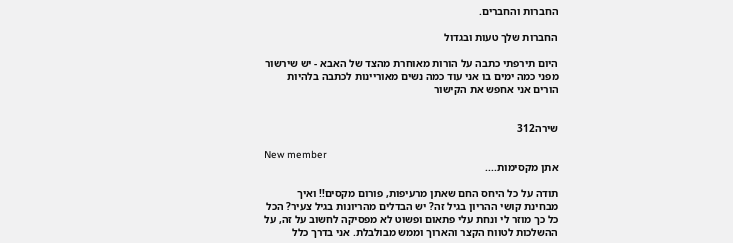החברות והחברים.

החברות שלך טעות ובגדול

היום תירפתי כתבה על הורות מאוחרת מהצד של האבא - יש שירשור מפני כמה ימים בו אני עוד כמה נשים מאוריינות לכתבה בלהיות הורים אני אחפש את הקישור


שירה312

New member
אתן מקסימות....

תודה על כל היחס החם שאתן מרעיפות, פורום מקסים!! ואיך מבחינת קושי ההריון בגיל זה? יש הבדלים מהריונות בגיל צעיר? הכל כל כך מוזר לי ונחת עלי פתאום ופשוט לא מפסיקה לחשוב על זה, על ההשלכות לטווח הקצר והארוך וממש מבולבלת. אני בדרך כלל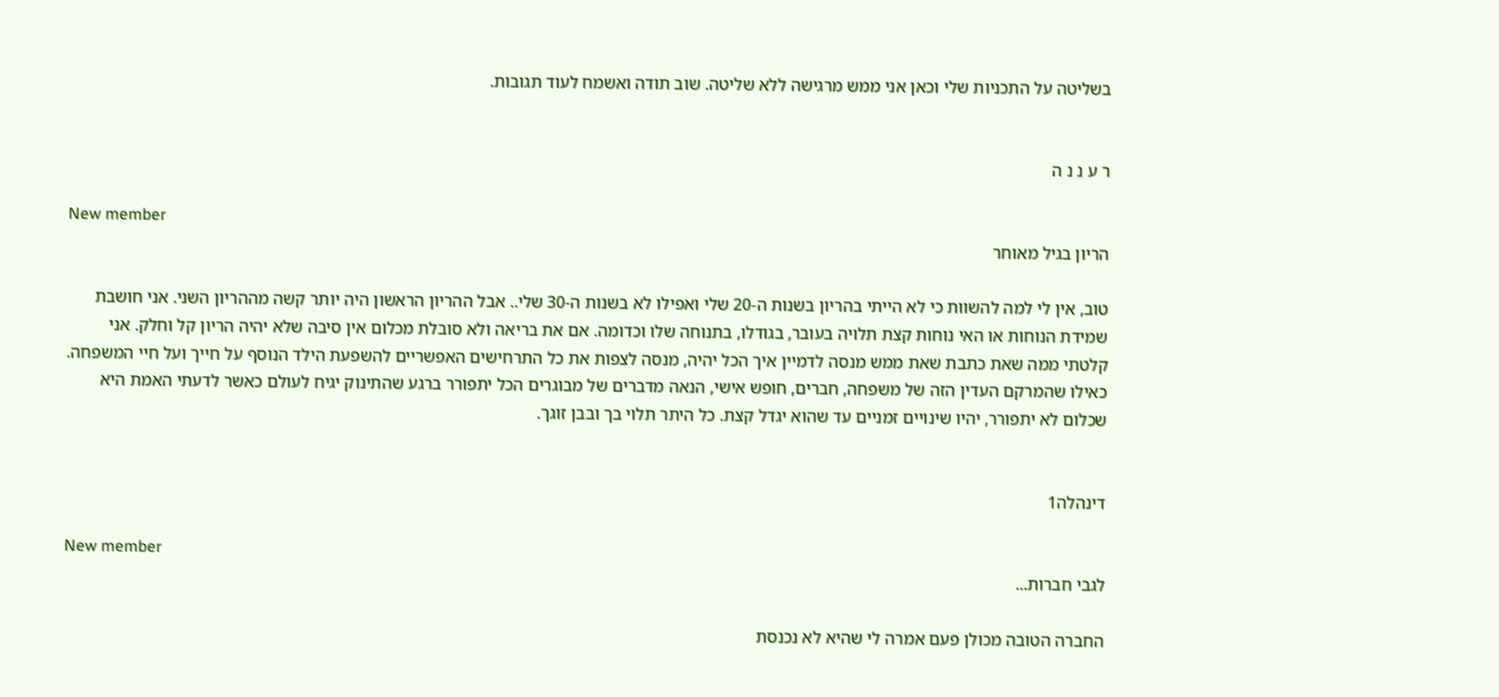בשליטה על התכניות שלי וכאן אני ממש מרגישה ללא שליטה. שוב תודה ואשמח לעוד תגובות.


ר ע נ נ ה

New member
הריון בגיל מאוחר

טוב, אין לי למה להשוות כי לא הייתי בהריון בשנות ה-20 שלי ואפילו לא בשנות ה-30 שלי.. אבל ההריון הראשון היה יותר קשה מההריון השני. אני חושבת שמידת הנוחות או האי נוחות קצת תלויה בעובר, בגודלו, בתנוחה שלו וכדומה. אם את בריאה ולא סובלת מכלום אין סיבה שלא יהיה הריון קל וחלק. אני קלטתי ממה שאת כתבת שאת ממש מנסה לדמיין איך הכל יהיה, מנסה לצפות את כל התרחישים האפשריים להשפעת הילד הנוסף על חייך ועל חיי המשפחה. כאילו שהמרקם העדין הזה של משפחה, חברים, חופש אישי, הנאה מדברים של מבוגרים הכל יתפורר ברגע שהתינוק יגיח לעולם כאשר לדעתי האמת היא שכלום לא יתפורר, יהיו שינויים זמניים עד שהוא יגדל קצת. כל היתר תלוי בך ובבן זוגך.


דינהלה1

New member
לגבי חברות...

החברה הטובה מכולן פעם אמרה לי שהיא לא נכנסת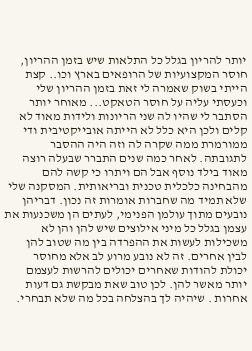יותר להריון בגלל כל התלאות שיש בזמן ההריון, חוסר המקצועיות של הרופאים בארץ וכו.. קצת הייתי בשוק שאמרה לי זאת בזמן ההריון שלי וכעסתי עליה על חוסר הטאקט... מאוחר יותר הסתבר לי שהיו לה שני הריונות ולידות מאוד לא קלים ולכן היא כלל לא הייתה אובייקטיבית ודי ממורמרת ממה שקרה לה וזה היה ההסבר לתגובתה. לאחר כמה שנים התברר שבעלה רוצה מאוד בילד נוסף אבל הם ויתרו כי קשה להם מהבחינה כלכלית טכנית ובריאותית. המסקנה שלי שלא תמיד מה שחברות אומרות זה נכון. דבריהן נובעים מתוך עולמן הפנימי, לעתים הן משכנעות את עצמן בגלל כל מיני אילוצים שיש להן והן לא משכילות לעשות את ההפרדה בין מה שטוב להן לבין אחרים. זה לא נובע מרוע לב אלא מחוסר יכולת להודות שאחרים יכולים להרשות לעצמם יותר מאשר להן. לכן טוב שאת מבקשת גם דעות אחרות . שיהיה לך בהצלחה בכל מה שלא תבחרי.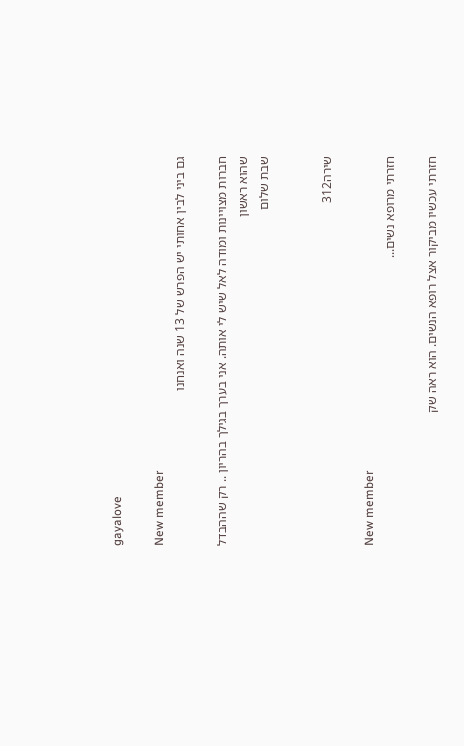gayalove

New member
גם ביני לבין אחותי יש הפרש של 13 שנה ואנחנו

חברות מצויינות ומודה לאל שיש לי אותה. אני בערך בגילך בהריון .. רק שההבדל שהוא ראשון
שבת שלום


שירה312

New member
חזרתי מרופא נשים...

חזרתי עכשיו מביקור אצל רופא הנשים. הוא ראה שק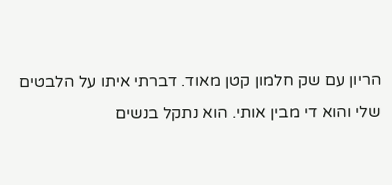הריון עם שק חלמון קטן מאוד. דברתי איתו על הלבטים שלי והוא די מבין אותי. הוא נתקל בנשים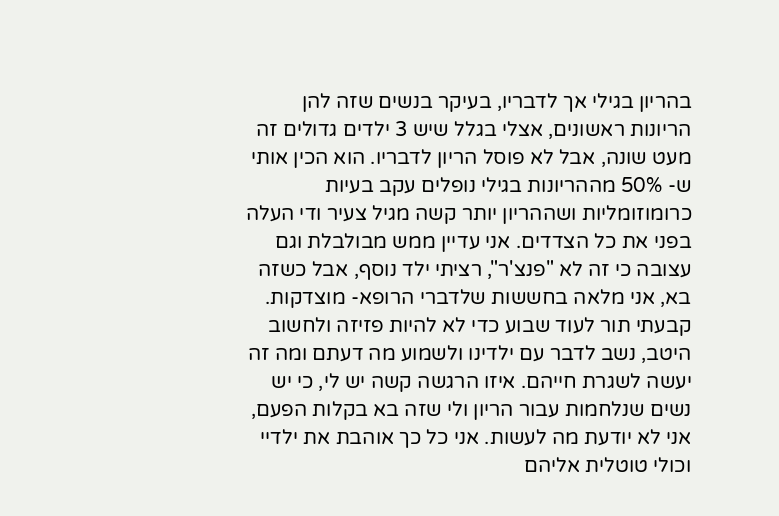בהריון בגילי אך לדבריו, בעיקר בנשים שזה להן הריונות ראשונים, אצלי בגלל שיש 3 ילדים גדולים זה מעט שונה, אבל לא פוסל הריון לדבריו. הוא הכין אותי ש- 50% מההריונות בגילי נופלים עקב בעיות כרומוזומליות ושההריון יותר קשה מגיל צעיר ודי העלה בפני את כל הצדדים. אני עדיין ממש מבולבלת וגם עצובה כי זה לא "פנצ'ר", רציתי ילד נוסף, אבל כשזה בא, אני מלאה בחששות שלדברי הרופא- מוצדקות. קבעתי תור לעוד שבוע כדי לא להיות פזיזה ולחשוב היטב, נשב לדבר עם ילדינו ולשמוע מה דעתם ומה זה יעשה לשגרת חייהם. איזו הרגשה קשה יש לי, כי יש נשים שנלחמות עבור הריון ולי שזה בא בקלות הפעם, אני לא יודעת מה לעשות. אני כל כך אוהבת את ילדיי וכולי טוטלית אליהם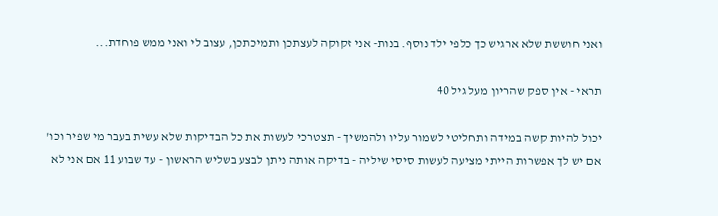ואני חוששת שלא ארגיש כך כלפי ילד נוסף. בנות- אני זקוקה לעצתכן ותמיכתכן, עצוב לי ואני ממש פוחדת...

תראי - אין ספק שהריון מעל גיל 40

יכול להיות קשה במידה ותחליטי לשמור עליו ולהמשיך - תצטרכי לעשות את כל הבדיקות שלא עשית בעבר מי שפיר וכו' אם יש לך אפשרות הייתי מציעה לעשות סיסי שיליה - בדיקה אותה ניתן לבצע בשליש הראשון - עד שבוע 11 אם אני לא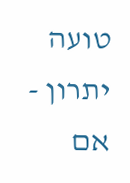טועה יתרון - אם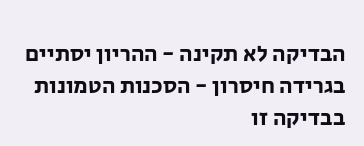הבדיקה לא תקינה - ההריון יסתיים בגרידה חיסרון - הסכנות הטמונות בבדיקה זו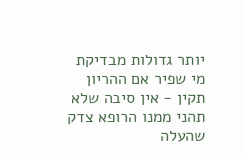יותר גדולות מבדיקת מי שפיר אם ההריון תקין - אין סיבה שלא תהני ממנו הרופא צדק שהעלה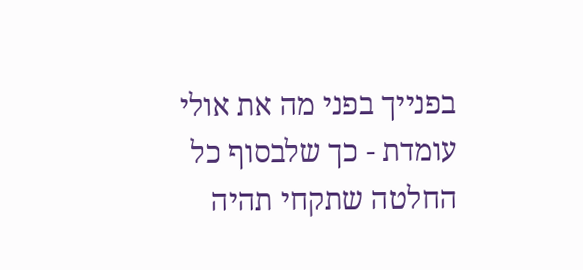בפנייך בפני מה את אולי עומדת - כך שלבסוף כל החלטה שתקחי תהיה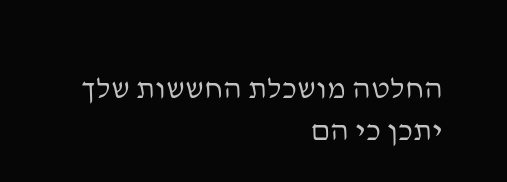החלטה מושכלת החששות שלך יתכן כי הם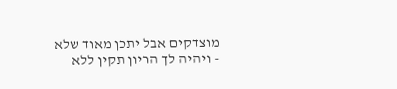מוצדקים אבל יתכן מאוד שלא - ויהיה לך הריון תקין ללא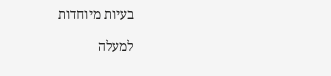בעיות מיוחדות

למעלה